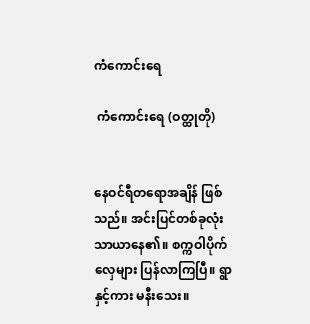ကံကောင်းရေ

 ကံကောင်းရေ (ဝတ္ထုတို)


နေဝင်ရီတရောအချိန် ဖြစ်သည်။ အင်းပြင်တစ်ခုလုံး သာယာနေ၏။ စက္ကဝါပိုက်လှေများ ပြန်လာကြပြီ။ ရွာနှင့်ကား မနီးသေး။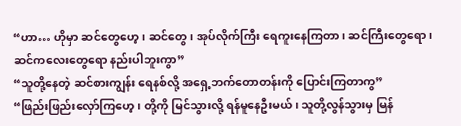“ဟာ… ဟိုမှာ ဆင်တွေဟေ့၊ ဆင်တွေ၊ အုပ်လိုက်ကြီး ရေကူးနေကြတာ၊ ဆင်ကြီးတွေရော၊ ဆင်ကလေးတွေရော နည်းပါဘူးကွာ”
“သူတို့နေတဲ့ ဆင်စားကျွန်း ရေနစ်လို့ အရှေ့ဘက်တောတန်းကို ပြောင်းကြတာကွ”
“ဖြည်းဖြည်းလှော်ကြဟေ့၊ တို့ကို မြင်သွားလို့ ရန်မူနေဦးမယ်၊ သူတို့လွန်သွားမှ မြန်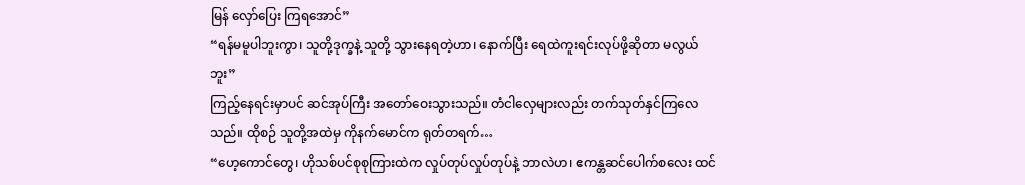မြန် လှော်ပြေး ကြရအောင်”
“ရန်မမူပါဘူးကွာ၊ သူတို့ဒုက္ခနဲ့ သူတို့ သွားနေရတဲ့ဟာ၊ နောက်ပြီး ရေထဲကူးရင်းလုပ်ဖို့ဆိုတာ မလွယ်ဘူး”
ကြည့်နေရင်းမှာပင် ဆင်အုပ်ကြီး အတော်ဝေးသွားသည်။ တံငါလှေများလည်း တက်သုတ်နှင်ကြလေသည်။ ထိုစဉ် သူတို့အထဲမှ ကိုနက်မောင်က ရုတ်တရက်…
“ဟေ့ကောင်တွေ၊ ဟိုသစ်ပင်စုစုကြားထဲက လှုပ်တုပ်လှုပ်တုပ်နဲ့ ဘာလဲဟ၊ ဧကန္တဆင်ပေါက်စလေး ထင်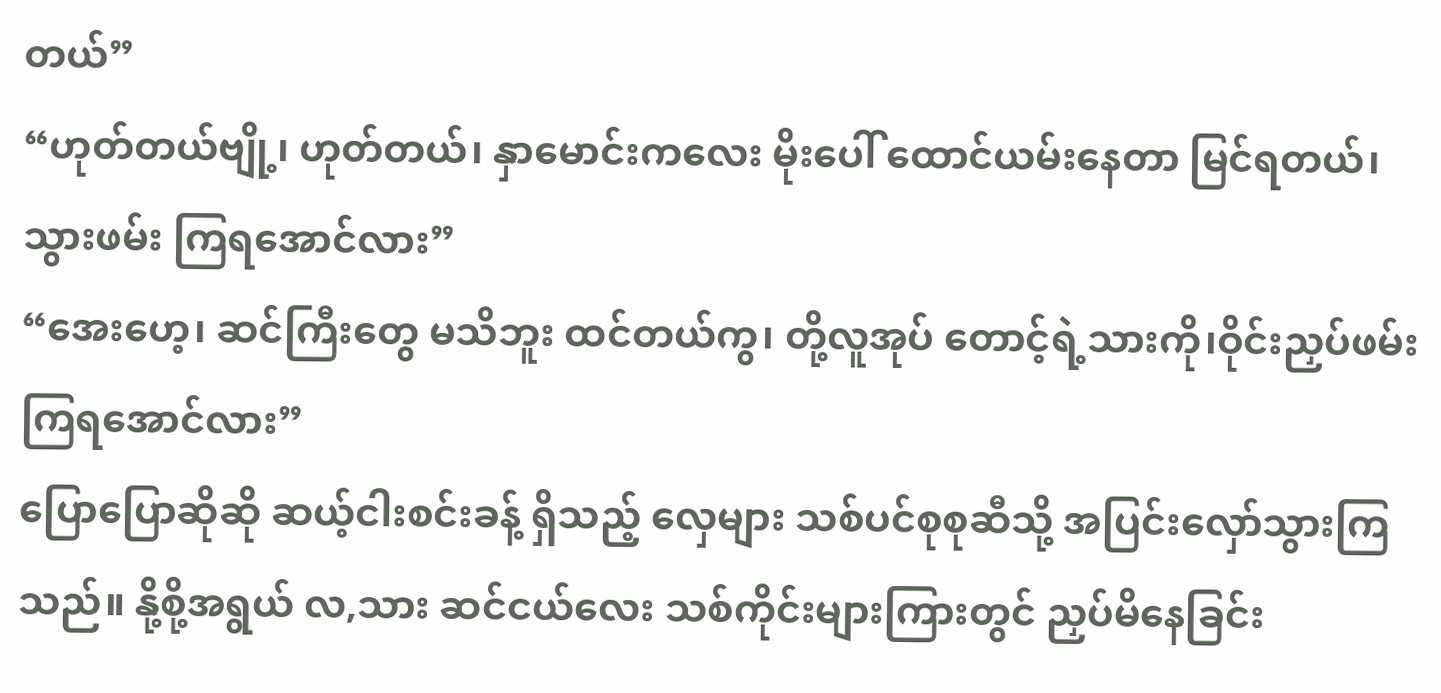တယ်”
“ဟုတ်တယ်ဗျို့၊ ဟုတ်တယ်၊ နှာမောင်းကလေး မိုးပေါ် ထောင်ယမ်းနေတာ မြင်ရတယ်၊ သွားဖမ်း ကြရအောင်လား”
“အေးဟေ့၊ ဆင်ကြီးတွေ မသိဘူး ထင်တယ်ကွ၊ တို့လူအုပ် တောင့်ရဲ့သားကို၊ဝိုင်းညှပ်ဖမ်းကြရအောင်လား”
ပြောပြောဆိုဆို ဆယ့်ငါးစင်းခန့် ရှိသည့် လှေများ သစ်ပင်စုစုဆီသို့ အပြင်းလှော်သွားကြသည်။ နို့စို့အရွယ် လ,သား ဆင်ငယ်လေး သစ်ကိုင်းများကြားတွင် ညှပ်မိနေခြင်း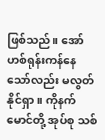ဖြစ်သည်။ အော်ဟစ်ရုန်းကန်နေသော်လည်း မလွတ်နိုင်ရှာ။ ကိုနက်မောင်တို့ အုပ်စု သစ်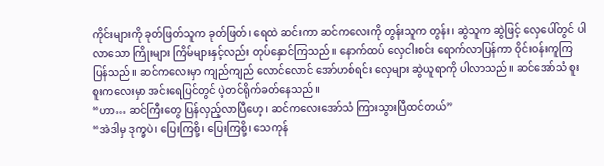ကိုင်းများကို ခုတ်ဖြတ်သူက ခုတ်ဖြတ်၊ ရေထဲ ဆင်းကာ ဆင်ကလေးကို တွန်းသူက တွန်း၊ ဆွဲသူက ဆွဲဖြင့် လှေပေါ်တွင် ပါလာသော ကြိုးများ ကြိမ်များနှင့်လည်း တုပ်နှောင်ကြသည်။ နောက်ထပ် လှေငါးစင်း ရောက်လာပြန်ကာ ဝိုင်းဝန်းကူကြပြန်သည်။ ဆင်ကလေးမှာ ကျည်ကျည် လောင်လောင် အော်ဟစ်ရင်း လှေများ ဆွဲယူရာကို ပါလာသည်။ ဆင်အော်သံ စူးစူးကလေးမှာ အင်းရေပြင်တွင် ပဲ့တင်ရိုက်ခတ်နေသည်။
“ဟာ… ဆင်ကြီးတွေ ပြန်လှည့်လာပြီဟေ့၊ ဆင်ကလေးအော်သံ ကြားသွားပြီထင်တယ်”
“အဲဒါမှ ဒုက္ခပဲ၊ ပြေးကြစို့၊ ပြေးကြစို့၊ သေကုန်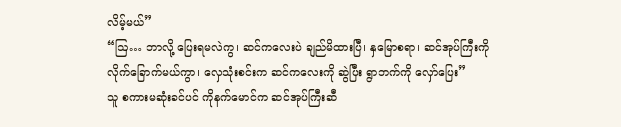လိမ့်မယ်”
“ဩ… ဘာလို့ ပြေးရမလဲကွ၊ ဆင်ကလေးပဲ ချည်မိထားပြီ၊ နှမြောစရာ၊ ဆင်အုပ်ကြီးကို လိုက်ခြောက်မယ်ကွာ၊ လှေသုံးစင်းက ဆင်ကလေးကို ဆွဲပြီး ရွာဘက်ကို လှော်ပြေး”
သူ စကားမဆုံးခင်ပင် ကိုနက်မောင်က ဆင်အုပ်ကြီးဆီ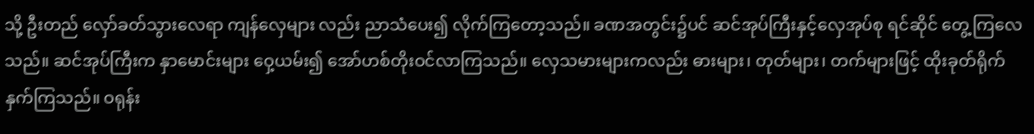သို့ ဦးတည် လှော်ခတ်သွားလေရာ ကျန်လှေများ လည်း ညာသံပေး၍ လိုက်ကြတော့သည်။ ခဏအတွင်း၌ပင် ဆင်အုပ်ကြီးနှင့်လှေအုပ်စု ရင်ဆိုင် တွေ့ကြလေသည်။ ဆင်အုပ်ကြီးက နှာမောင်းများ ဝှေ့ယမ်း၍ အော်ဟစ်တိုးဝင်လာကြသည်။ လှေသမားများကလည်း ဓားများ၊ တုတ်များ၊ တက်များဖြင့် ထိုးခုတ်ရိုက်နှက်ကြသည်။ ဝရုန်း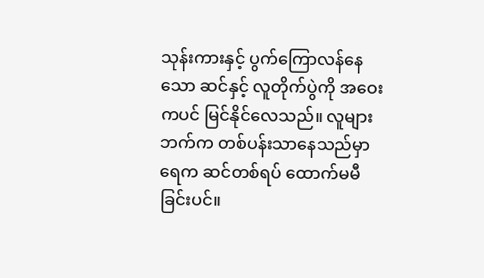သုန်းကားနှင့် ပွက်ကြောလန်နေသော ဆင်နှင့် လူတိုက်ပွဲကို အဝေးကပင် မြင်နိုင်လေသည်။ လူများဘက်က တစ်ပန်းသာနေသည်မှာ ရေက ဆင်တစ်ရပ် ထောက်မမီခြင်းပင်။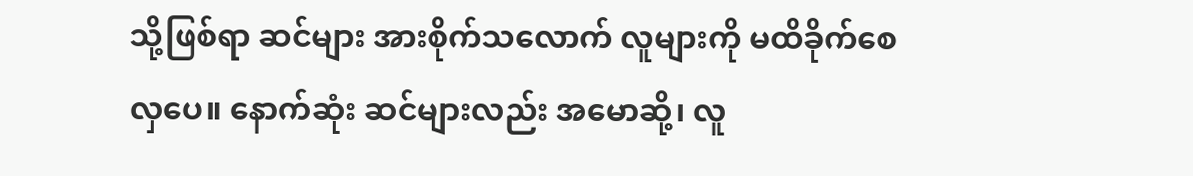သို့ဖြစ်ရာ ဆင်များ အားစိုက်သလောက် လူများကို မထိခိုက်စေလှပေ။ နောက်ဆုံး ဆင်များလည်း အမောဆို့၊ လူ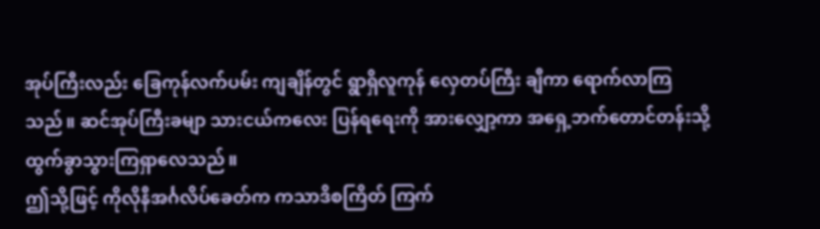အုပ်ကြီးလည်း ခြေကုန်လက်ပမ်း ကျချိန်တွင် ရွာရှိလူကုန် လှေတပ်ကြီး ချီကာ ရောက်လာကြသည်။ ဆင်အုပ်ကြီးခမျာ သားငယ်ကလေး ပြန်ရရေးကို အားလျှော့ကာ အရှေ့ဘက်တောင်တန်းသို့ ထွက်ခွာသွားကြရှာလေသည်။
ဤသို့ဖြင့် ကိုလိုနီအင်္ဂလိပ်ခေတ်က ကသာဒိစကြိတ် ကြက်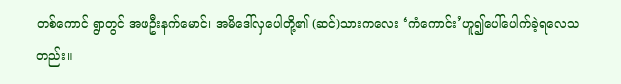တစ်ကောင် ရွာတွင် အဖဦးနက်မောင်၊ အမိဒေါ်လှပေါတို့၏ (ဆင်)သားကလေး ‘ကံကောင်း’ဟူ၍ပေါ်ပေါက်ခဲ့ရလေသတည်း။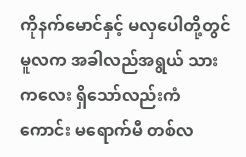ကိုနက်မောင်နှင့် မလှပေါတို့တွင် မူလက အခါလည်အရွယ် သားကလေး ရှိသော်လည်းကံကောင်း မရောက်မီ တစ်လ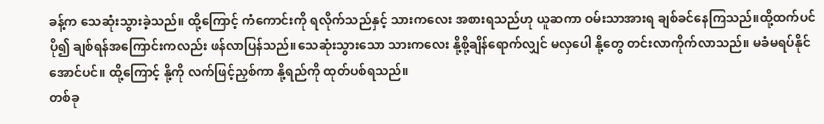ခန့်က သေဆုံးသွားခဲ့သည်။ ထို့ကြောင့် ကံကောင်းကို ရလိုက်သည်နှင့် သားကလေး အစားရသည်ဟု ယူဆကာ ဝမ်းသာအားရ ချစ်ခင်နေကြသည်။ထို့ထက်ပင် ပို၍ ချစ်ရန်အကြောင်းကလည်း ဖန်လာပြန်သည်။သေဆုံးသွားသော သားကလေး နို့စို့ချိန်ရောက်လျှင် မလှပေါ နို့တွေ တင်းလာကိုက်လာသည်။ မခံမရပ်နိုင်အောင်ပင်။ ထို့ကြောင့် နို့ကို လက်ဖြင့်ညှစ်ကာ နို့ရည်ကို ထုတ်ပစ်ရသည်။
တစ်ခု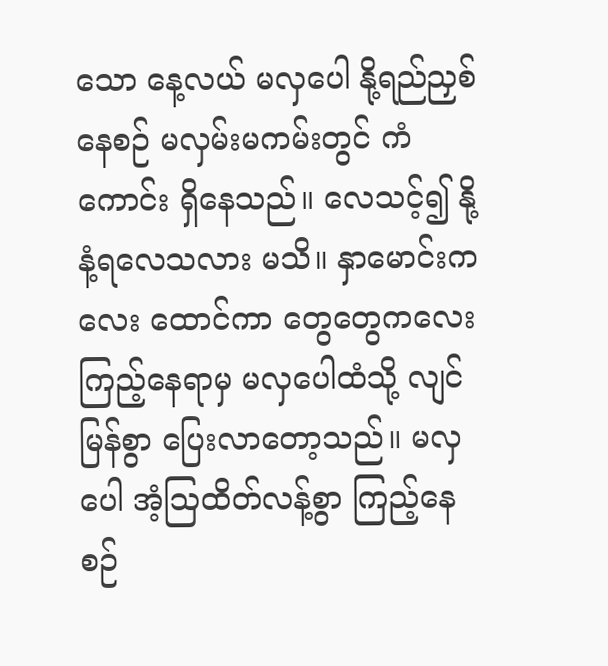သော နေ့လယ် မလှပေါ နို့ရည်ညှစ်နေစဉ် မလှမ်းမကမ်းတွင် ကံကောင်း ရှိနေသည်။ လေသင့်၍ နို့နံ့ရလေသလား မသိ။ နှာမောင်းကလေး ထောင်ကာ တွေတွေကလေး ကြည့်နေရာမှ မလှပေါထံသို့ လျင်မြန်စွာ ပြေးလာတော့သည်။ မလှပေါ အံ့ဩထိတ်လန့်စွာ ကြည့်နေစဉ်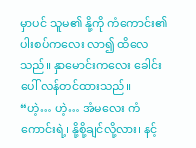မှာပင် သူမ၏ နို့ကို ကံကောင်း၏ ပါးစပ်ကလေး လာ၍ ထိလေသည်။ နှာမောင်းကလေး ခေါင်းပေါ် လန်တင်ထားသည်။
“ဟဲ့… ဟဲ့… အံမလေး ကံကောင်းရဲ့၊ နို့စို့ချင်လို့လား၊ နင့်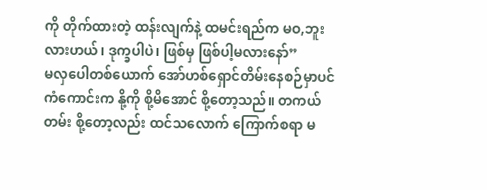ကို တိုက်ထားတဲ့ ထန်းလျက်နဲ့ ထမင်းရည်က မဝ,ဘူးလားဟယ်၊ ဒုက္ခပါပဲ၊ ဖြစ်မှ ဖြစ်ပါ့မလားနော်”
မလှပေါတစ်ယောက် အော်ဟစ်ရှောင်တိမ်းနေစဉ်မှာပင် ကံကောင်းက နို့ကို စို့မိအောင် စို့တော့သည်။ တကယ်တမ်း စို့တော့လည်း ထင်သလောက် ကြောက်စရာ မ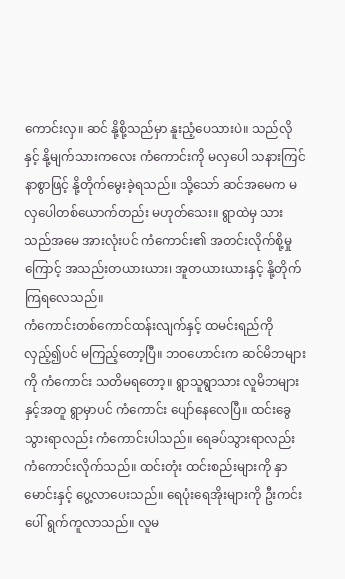ကောင်းလှ။ ဆင် နို့စို့သည်မှာ နူးညံ့ပေသားပဲ။ သည်လိုနှင့် နို့မျက်သားကလေး ကံကောင်းကို မလှပေါ သနားကြင်နာစွာဖြင့် နို့တိုက်မွေးခဲ့ရသည်။ သို့သော် ဆင်အမေက မလှပေါတစ်ယောက်တည်း မဟုတ်သေး။ ရွာထဲမှ သားသည်အမေ အားလုံးပင် ကံကောင်း၏ အတင်းလိုက်စို့မှုကြောင့် အသည်းတယားယား၊ အူတယားယားနှင့် နို့တိုက်ကြရလေသည်။
ကံကောင်းတစ်ကောင်ထန်းလျက်နှင့် ထမင်းရည်ကို လှည့်၍ပင် မကြည့်တော့ပြီ။ ဘဝဟောင်းက ဆင်မိဘများကို ကံကောင်း သတိမရတော့။ ရွာသူရွာသား လူမိဘများနှင့်အတူ ရွာမှာပင် ကံကောင်း ပျော်နေလေပြီ။ ထင်းခွေသွားရာလည်း ကံကောင်းပါသည်။ ရေခပ်သွားရာလည်း ကံကောင်းလိုက်သည်။ ထင်းတုံး ထင်းစည်းများကို နှာမောင်းနှင့် ပွေ့လာပေးသည်။ ရေပုံးရေအိုးများကို ဦးကင်းပေါ် ရွက်ကူလာသည်။ လူမ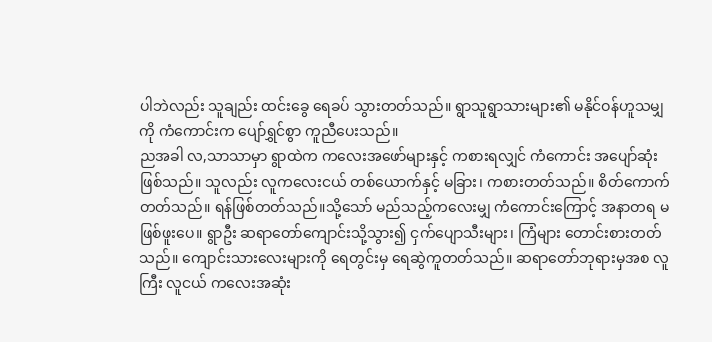ပါဘဲလည်း သူချည်း ထင်းခွေ ရေခပ် သွားတတ်သည်။ ရွာသူရွာသားများ၏ မနိုင်ဝန်ဟူသမျှကို ကံကောင်းက ပျော်ရွှင်စွာ ကူညီပေးသည်။
ညအခါ လ,သာသာမှာ ရွာထဲက ကလေးအဖော်များနှင့် ကစားရလျှင် ကံကောင်း အပျော်ဆုံး ဖြစ်သည်။ သူလည်း လူကလေးငယ် တစ်ယောက်နှင့် မခြား၊ ကစားတတ်သည်။ စိတ်ကောက်တတ်သည်။ ရန်ဖြစ်တတ်သည်။သို့သော် မည်သည့်ကလေးမျှ ကံကောင်းကြောင့် အနာတရ မဖြစ်ဖူးပေ။ ရွာဦး ဆရာတော်ကျောင်းသို့သွား၍ ငှက်ပျောသီးများ၊ ကြံများ တောင်းစားတတ်သည်။ ကျောင်းသားလေးများကို ရေတွင်းမှ ရေဆွဲကူတတ်သည်။ ဆရာတော်ဘုရားမှအစ လူကြီး လူငယ် ကလေးအဆုံး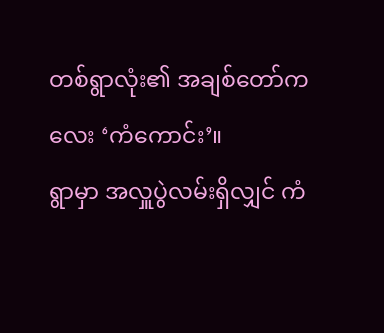တစ်ရွာလုံး၏ အချစ်တော်ကလေး ‘ကံကောင်း’။
ရွာမှာ အလှူပွဲလမ်းရှိလျှင် ကံ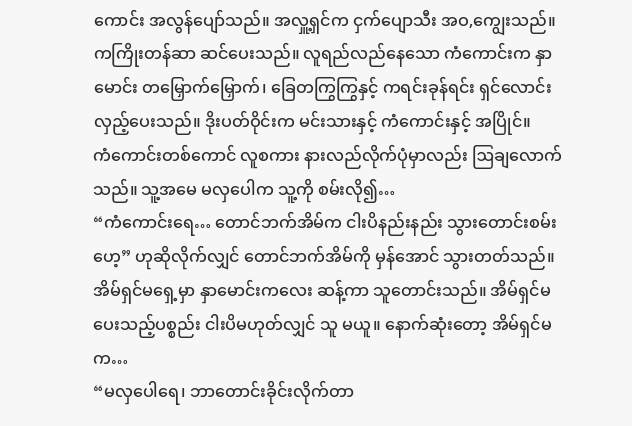ကောင်း အလွန်ပျော်သည်။ အလှူ့ရှင်က ငှက်ပျောသီး အဝ,ကျွေးသည်။ ကကြိုးတန်ဆာ ဆင်ပေးသည်။ လူရည်လည်နေသော ကံကောင်းက နှာမောင်း တမြှောက်မြှောက်၊ ခြေတကြွကြွနှင့် ကရင်းခုန်ရင်း ရှင်လောင်းလှည့်ပေးသည်။ ဒိုးပတ်ဝိုင်းက မင်းသားနှင့် ကံကောင်းနှင့် အပြိုင်။
ကံကောင်းတစ်ကောင် လူစကား နားလည်လိုက်ပုံမှာလည်း ဩချလောက်သည်။ သူ့အမေ မလှပေါက သူ့ကို စမ်းလို၍…
“ကံကောင်းရေ… တောင်ဘက်အိမ်က ငါးပိနည်းနည်း သွားတောင်းစမ်းဟေ့” ဟုဆိုလိုက်လျှင် တောင်ဘက်အိမ်ကို မှန်အောင် သွားတတ်သည်။ အိမ်ရှင်မရှေ့မှာ နှာမောင်းကလေး ဆန့်ကာ သူတောင်းသည်။ အိမ်ရှင်မ ပေးသည့်ပစ္စည်း ငါးပိမဟုတ်လျှင် သူ မယူ။ နောက်ဆုံးတော့ အိမ်ရှင်မက…
“မလှပေါရေ၊ ဘာတောင်းခိုင်းလိုက်တာ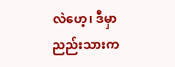လဲဟေ့၊ ဒီမှာ ညည်းသားက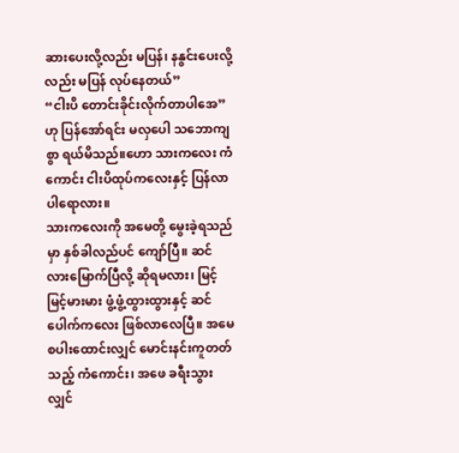ဆားပေးလို့လည်း မပြန်၊ နနွင်းပေးလို့လည်း မပြန် လုပ်နေတယ်”
“ငါးပိ တောင်းခိုင်းလိုက်တာပါအေ”ဟု ပြန်အော်ရင်း မလှပေါ သဘောကျစွာ ရယ်မိသည်။ဟော သားကလေး ကံကောင်း ငါးပိထုပ်ကလေးနှင့် ပြန်လာပါရောလား။
သားကလေးကို အမေတို့ မွေးခဲ့ရသည်မှာ နှစ်ခါလည်ပင် ကျော်ပြီ။ ဆင်လားမြောက်ပြီလို့ ဆိုရမလား၊ မြင့်မြင့်မားမား ဖွံ့ဖွံ့ထွားထွားနှင့် ဆင်ပေါက်ကလေး ဖြစ်လာလေပြီ။ အမေ စပါးထောင်းလျှင် မောင်းနင်းကူတတ်သည့် ကံကောင်း၊ အဖေ ခရီးသွားလျှင်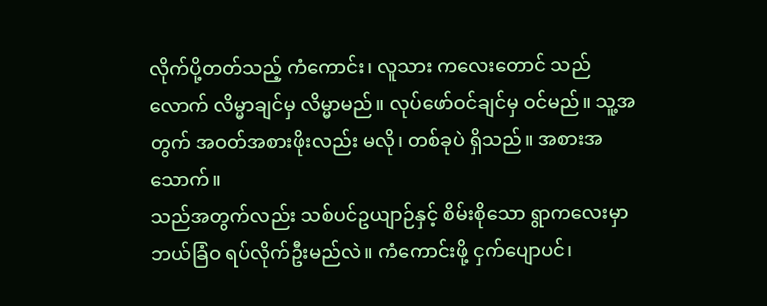လိုက်ပို့တတ်သည့် ကံကောင်း၊ လူသား ကလေးတောင် သည်လောက် လိမ္မာချင်မှ လိမ္မာမည်။ လုပ်ဖော်ဝင်ချင်မှ ဝင်မည်။ သူ့အတွက် အဝတ်အစားဖိုးလည်း မလို၊ တစ်ခုပဲ ရှိသည်။ အစားအသောက်။
သည်အတွက်လည်း သစ်ပင်ဥယျာဉ်နှင့် စိမ်းစိုသော ရွာကလေးမှာ ဘယ်ခြံဝ ရပ်လိုက်ဦးမည်လဲ။ ကံကောင်းဖို့ ငှက်ပျောပင်၊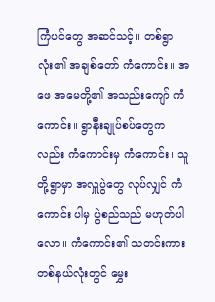ကြံပင်တွေ အဆင်သင့်။ တစ်ရွာလုံး၏ အချစ်တော် ကံကောင်း။ အဖေ အမေတို့၏ အသည်းကျော် ကံကောင်း။ ရွာနီးချုပ်စပ်တွေကလည်း ကံကောင်းမှ ကံကောင်း၊ သူတို့ရွာမှာ အလှူပွဲတွေ လုပ်လျှင် ကံကောင်း ပါမှ ပွဲစည်သည် မဟုတ်ပါလော။ ကံကောင်း၏ သတင်းကား တစ်နယ်လုံးတွင် မွှေး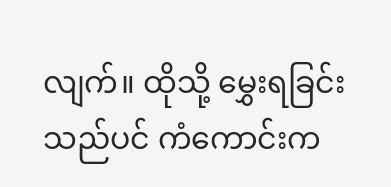လျက်။ ထိုသို့ မွှေးရခြင်းသည်ပင် ကံကောင်းက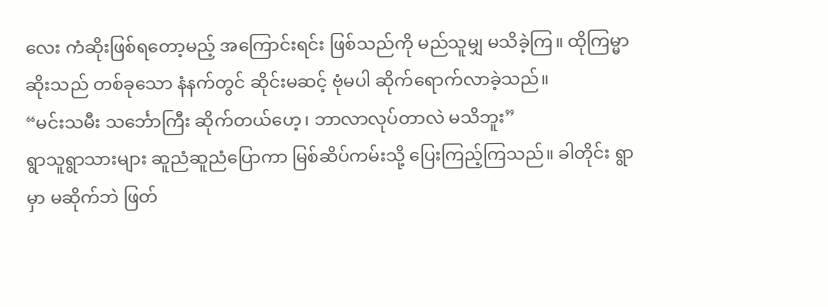လေး ကံဆိုးဖြစ်ရတော့မည့် အကြောင်းရင်း ဖြစ်သည်ကို မည်သူမျှ မသိခဲ့ကြ။ ထိုကြမ္မာဆိုးသည် တစ်ခုသော နံနက်တွင် ဆိုင်းမဆင့် ဗုံမပါ ဆိုက်ရောက်လာခဲ့သည်။
“မင်းသမီး သင်္ဘောကြီး ဆိုက်တယ်ဟေ့၊ ဘာလာလုပ်တာလဲ မသိဘူး”
ရွာသူရွာသားများ ဆူညံဆူညံပြောကာ မြစ်ဆိပ်ကမ်းသို့ ပြေးကြည့်ကြသည်။ ခါတိုင်း ရွာမှာ မဆိုက်ဘဲ ဖြတ်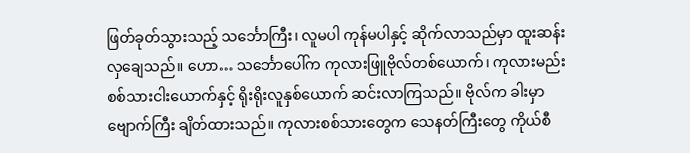ဖြတ်ခုတ်သွားသည့် သင်္ဘောကြီး၊ လူမပါ ကုန်မပါနှင့် ဆိုက်လာသည်မှာ ထူးဆန်းလှချေသည်။ ဟော… သင်္ဘောပေါ်က ကုလားဖြူဗိုလ်တစ်ယောက်၊ ကုလားမည်း စစ်သားငါးယောက်နှင့် ရိုးရိုးလူနှစ်ယောက် ဆင်းလာကြသည်။ ဗိုလ်က ခါးမှာ ဗျောက်ကြီး ချိတ်ထားသည်။ ကုလားစစ်သားတွေက သေနတ်ကြီးတွေ ကိုယ်စီ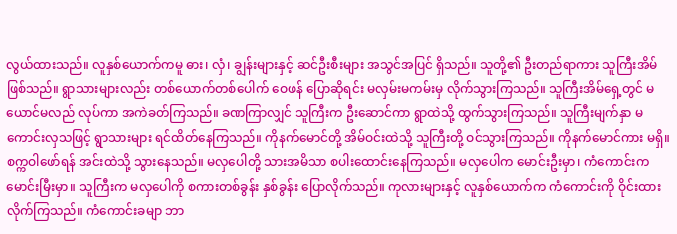လွယ်ထားသည်။ လူနှစ်ယောက်ကမူ ဓား၊ လှံ၊ ချွန်းများနှင့် ဆင်ဦးစီးများ အသွင်အပြင် ရှိသည်။ သူတို့၏ ဦးတည်ရာကား သူကြီးအိမ် ဖြစ်သည်။ ရွာသားများလည်း တစ်ယောက်တစ်ပေါက် ဝေဖန် ပြောဆိုရင်း မလှမ်းမကမ်းမှ လိုက်သွားကြသည်။ သူကြီးအိမ်ရှေ့တွင် မယောင်မလည် လုပ်ကာ အကဲခတ်ကြသည်။ ခဏကြာလျှင် သူကြီးက ဦးဆောင်ကာ ရွာထဲသို့ ထွက်သွားကြသည်။ သူကြီးမျက်နှာ မကောင်းလှသဖြင့် ရွာသားများ ရင်ထိတ်နေကြသည်။ ကိုနက်မောင်တို့ အိမ်ဝင်းထဲသို့ သူကြီးတို့ ဝင်သွားကြသည်။ ကိုနက်မောင်ကား မရှိ။ စက္ကဝါဖော်ရန် အင်းထဲသို့ သွားနေသည်။ မလှပေါတို့ သားအမိသာ စပါးထောင်းနေကြသည်။ မလှပေါက မောင်းဦးမှာ၊ ကံကောင်းက မောင်းမြီးမှာ။ သူကြီးက မလှပေါကို စကားတစ်ခွန်း နှစ်ခွန်း ပြောလိုက်သည်။ ကုလားများနှင့် လူနှစ်ယောက်က ကံကောင်းကို ဝိုင်းထားလိုက်ကြသည်။ ကံကောင်းခမျာ ဘာ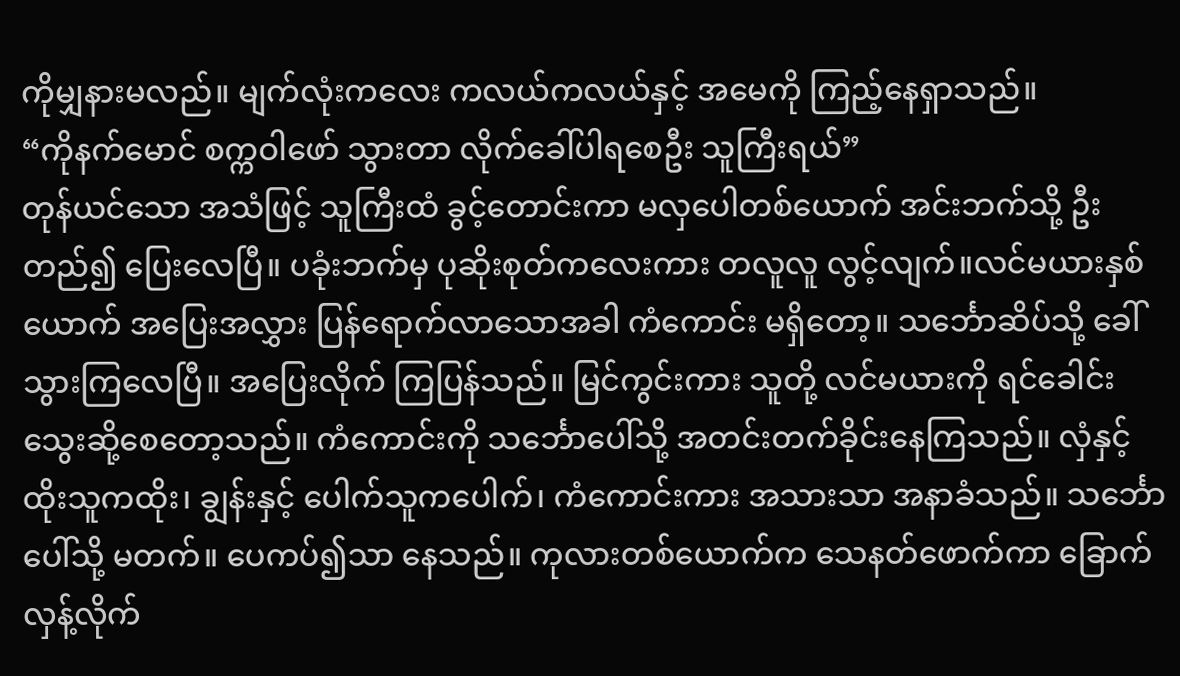ကိုမျှနားမလည်။ မျက်လုံးကလေး ကလယ်ကလယ်နှင့် အမေကို ကြည့်နေရှာသည်။
“ကိုနက်မောင် စက္ကဝါဖော် သွားတာ လိုက်ခေါ်ပါရစေဦး သူကြီးရယ်”
တုန်ယင်သော အသံဖြင့် သူကြီးထံ ခွင့်တောင်းကာ မလှပေါတစ်ယောက် အင်းဘက်သို့ ဦးတည်၍ ပြေးလေပြီ။ ပခုံးဘက်မှ ပုဆိုးစုတ်ကလေးကား တလူလူ လွင့်လျက်။လင်မယားနှစ်ယောက် အပြေးအလွှား ပြန်ရောက်လာသောအခါ ကံကောင်း မရှိတော့။ သင်္ဘောဆိပ်သို့ ခေါ်သွားကြလေပြီ။ အပြေးလိုက် ကြပြန်သည်။ မြင်ကွင်းကား သူတို့ လင်မယားကို ရင်ခေါင်းသွေးဆို့စေတော့သည်။ ကံကောင်းကို သင်္ဘောပေါ်သို့ အတင်းတက်ခိုင်းနေကြသည်။ လှံနှင့် ထိုးသူကထိုး၊ ချွန်းနှင့် ပေါက်သူကပေါက်၊ ကံကောင်းကား အသားသာ အနာခံသည်။ သင်္ဘောပေါ်သို့ မတက်။ ပေကပ်၍သာ နေသည်။ ကုလားတစ်ယောက်က သေနတ်ဖောက်ကာ ခြောက်လှန့်လိုက်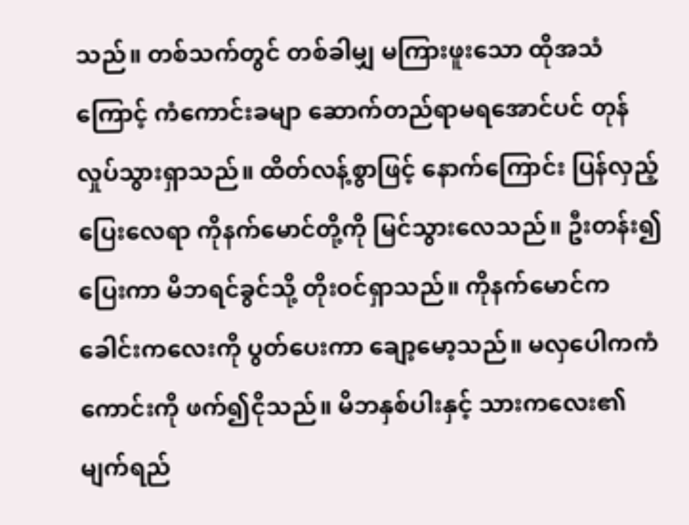သည်။ တစ်သက်တွင် တစ်ခါမျှ မကြားဖူးသော ထိုအသံကြောင့် ကံကောင်းခမျာ ဆောက်တည်ရာမရအောင်ပင် တုန်လှုပ်သွားရှာသည်။ ထိတ်လန့်စွာဖြင့် နောက်ကြောင်း ပြန်လှည့်ပြေးလေရာ ကိုနက်မောင်တို့ကို မြင်သွားလေသည်။ ဦးတန်း၍ ပြေးကာ မိဘရင်ခွင်သို့ တိုးဝင်ရှာသည်။ ကိုနက်မောင်က ခေါင်းကလေးကို ပွတ်ပေးကာ ချော့မော့သည်။ မလှပေါကကံကောင်းကို ဖက်၍ငိုသည်။ မိဘနှစ်ပါးနှင့် သားကလေး၏ မျက်ရည်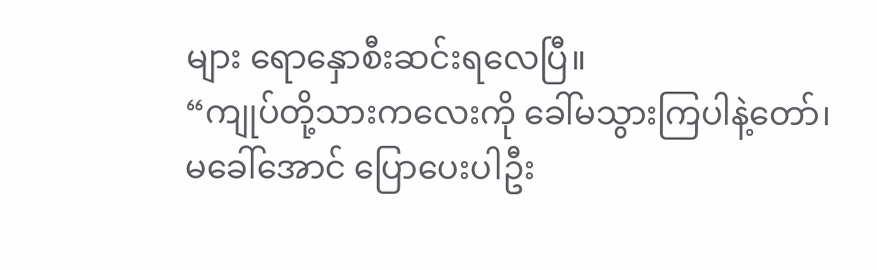များ ရောနှောစီးဆင်းရလေပြီ။
“ကျုပ်တို့သားကလေးကို ခေါ်မသွားကြပါနဲ့တော်၊ မခေါ်အောင် ပြောပေးပါဦး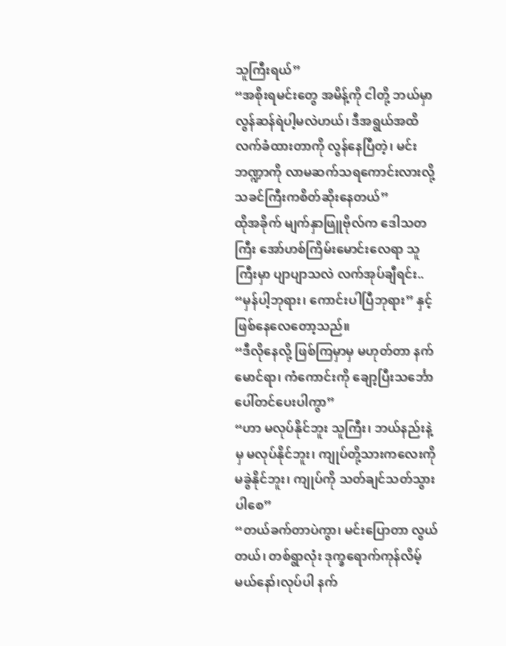သူကြီးရယ်”
“အစိုးရမင်းတွေ အမိန့်ကို ငါတို့ ဘယ်မှာ လွန်ဆန်ရဲပါ့မလဲဟယ်၊ ဒီအရွယ်အထိ လက်ခံထားတာကို လွန်နေပြီတဲ့၊ မင်းဘဏ္ဍာကို လာမဆက်သရကောင်းလားလို့ သခင်ကြီးကစိတ်ဆိုးနေတယ်”
ထိုအခိုက် မျက်နှာဖြူဗိုလ်က ဒေါသတကြီး အော်ဟစ်ကြိမ်းမောင်းလေရာ သူကြီးမှာ ပျာပျာသလဲ လက်အုပ်ချီရင်း..
“မှန်ပါ့ဘုရား၊ ကောင်းပါပြီဘုရား” နှင့် ဖြစ်နေလေတော့သည်။
“ဒီလိုနေလို့ ဖြစ်ကြမှာမှ မဟုတ်တာ နက်မောင်ရာ၊ ကံကောင်းကို ချော့ပြီးသင်္ဘောပေါ်တင်ပေးပါကွာ”
“ဟာ မလုပ်နိုင်ဘူး သူကြီး၊ ဘယ်နည်းနဲ့မှ မလုပ်နိုင်ဘူး၊ ကျုပ်တို့သားကလေးကို မခွဲနိုင်ဘူး၊ ကျုပ်ကို သတ်ချင်သတ်သွားပါစေ”
“တယ်ခက်တာပဲကွာ၊ မင်းပြောတာ လွယ်တယ်၊ တစ်ရွာလုံး ဒုက္ခရောက်ကုန်လိမ့်မယ်နော်၊လုပ်ပါ နက်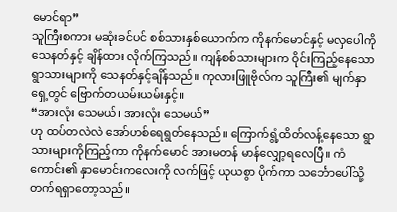မောင်ရာ”
သူကြီးစကား မဆုံးခင်ပင် စစ်သားနှစ်ယောက်က ကိုနက်မောင်နှင့် မလှပေါကို သေနတ်နှင့် ချိန်ထား လိုက်ကြသည်။ ကျန်စစ်သားများက ဝိုင်းကြည့်နေသော ရွာသားများကို သေနတ်နှင့်ချိန်သည်။ ကုလားဖြူဗိုလ်က သူကြီး၏ မျက်နှာရှေ့တွင် ဗြောက်တယမ်းယမ်းနှင့်။
“အားလုံး သေမယ်၊ အားလုံး သေမယ်”
ဟု ထပ်တလဲလဲ အော်ဟစ်ရေရွတ်နေသည်။ ကြောက်ရွံ့ထိတ်လန့်နေသော ရွာသားများကိုကြည့်ကာ ကိုနက်မောင် အားမတန် မာန်လျှော့ရလေပြီ။ ကံကောင်း၏ နှာမောင်းကလေးကို လက်ဖြင့် ယုယစွာ ပိုက်ကာ သင်္ဘောပေါ်သို့ တက်ရရှာတော့သည်။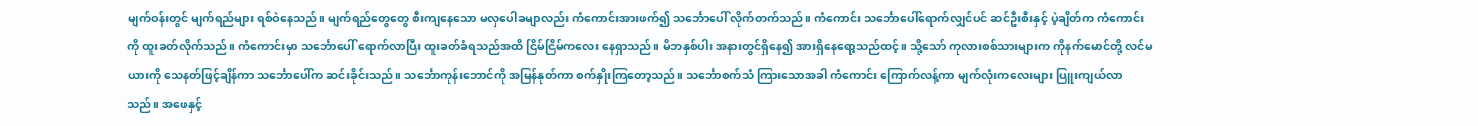မျက်ဝန်းတွင် မျက်ရည်များ ရစ်ဝဲနေသည်။ မျက်ရည်တွေတွေ စီးကျနေသော မလှပေါခမျာလည်း ကံကောင်းအားဖက်၍ သင်္ဘောပေါ် လိုက်တက်သည်။ ကံကောင်း သင်္ဘောပေါ်ရောက်လျှင်ပင် ဆင်ဦးစီးနှင့် ပဲ့ချိတ်က ကံကောင်းကို ထူးခတ်လိုက်သည်။ ကံကောင်းမှာ သင်္ဘောပေါ် ရောက်လာပြီး ထူးခတ်ခံရသည်အထိ ငြိမ်ငြိမ်ကလေး နေရှာသည်။ မိဘနှစ်ပါး အနားတွင်ရှိနေ၍ အားရှိနေရော့သည်ထင့်။ သို့သော် ကုလားစစ်သားများက ကိုနက်မောင်တို့ လင်မယားကို သေနတ်ဖြင့်ချိန်ကာ သင်္ဘောပေါ်က ဆင်းခိုင်းသည်။ သင်္ဘောကုန်းဘောင်ကို အမြန်နုတ်ကာ စက်နှိုးကြတော့သည်။ သင်္ဘောစက်သံ ကြားသောအခါ ကံကောင်း ကြောက်လန့်ကာ မျက်လုံးကလေးများ ပြူးကျယ်လာသည်။ အဖေနှင့်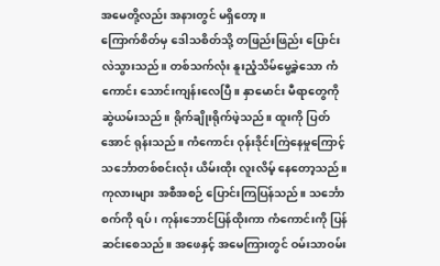အမေတို့လည်း အနားတွင် မရှိတော့။
ကြောက်စိတ်မှ ဒေါသစိတ်သို့ တဖြည်းဖြည်း ပြောင်းလဲသွားသည်။ တစ်သက်လုံး နူးညံ့သိမ်မွေ့ခဲ့သော ကံကောင်း သောင်းကျန်းလေပြီ။ နှာမောင်း မီရာတွေကို ဆွဲယမ်းသည်။ ရိုက်ချိုးရိုက်ဖဲ့သည်။ ထူးကို ပြတ်အောင် ရုန်းသည်။ ကံကောင်း ဝုန်းဒိုင်းကြဲနေမှုကြောင့် သင်္ဘောတစ်စင်းလုံး ယိမ်းထိုး လူးလိမ့် နေတော့သည်။ ကုလားများ အစီအစဉ် ပြောင်းကြပြန်သည်။ သင်္ဘောစက်ကို ရပ်၊ ကုန်းဘောင်ပြန်ထိုးကာ ကံကောင်းကို ပြန်ဆင်းစေသည်။ အဖေနှင့် အမေကြားတွင် ဝမ်းသာဝမ်း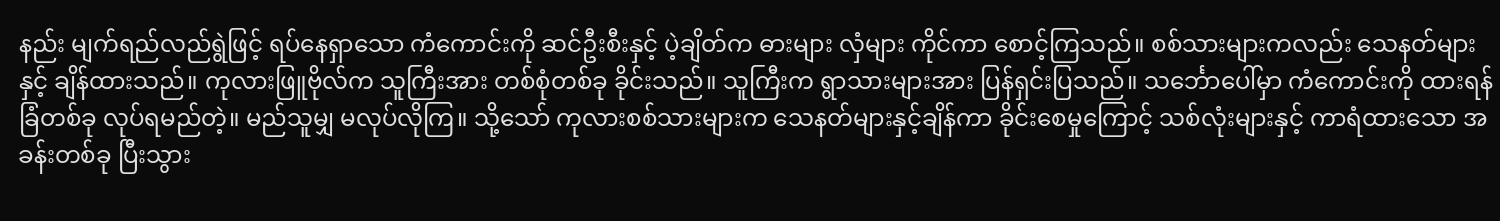နည်း မျက်ရည်လည်ရွဲဖြင့် ရပ်နေရှာသော ကံကောင်းကို ဆင်ဦးစီးနှင့် ပဲ့ချိတ်က ဓားများ လှံများ ကိုင်ကာ စောင့်ကြသည်။ စစ်သားများကလည်း သေနတ်များနှင့် ချိန်ထားသည်။ ကုလားဖြူဗိုလ်က သူကြီးအား တစ်စုံတစ်ခု ခိုင်းသည်။ သူကြီးက ရွာသားများအား ပြန်ရှင်းပြသည်။ သင်္ဘောပေါ်မှာ ကံကောင်းကို ထားရန် ခြံတစ်ခု လုပ်ရမည်တဲ့။ မည်သူမျှ မလုပ်လိုကြ။ သို့သော် ကုလားစစ်သားများက သေနတ်များနှင့်ချိန်ကာ ခိုင်းစေမှုကြောင့် သစ်လုံးများနှင့် ကာရံထားသော အခန်းတစ်ခု ပြီးသွား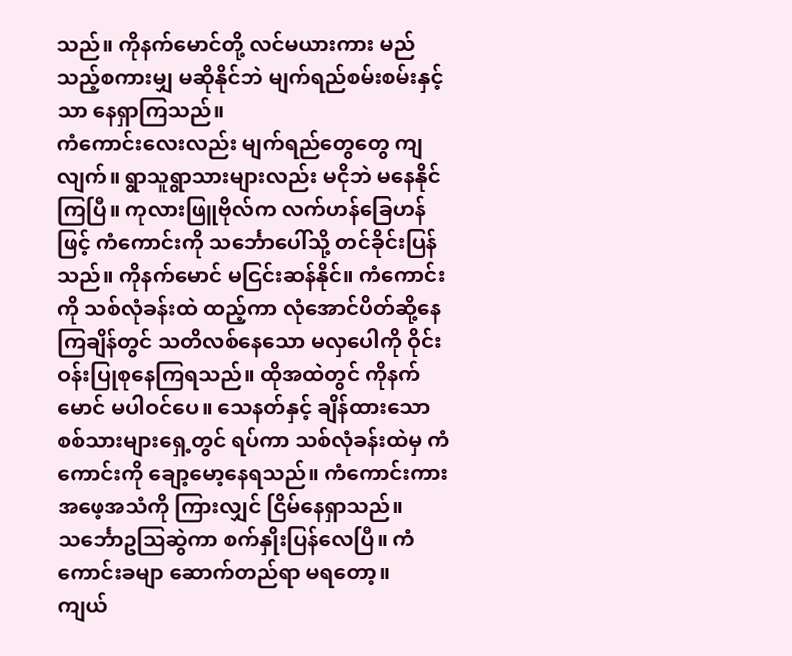သည်။ ကိုနက်မောင်တို့ လင်မယားကား မည်သည့်စကားမျှ မဆိုနိုင်ဘဲ မျက်ရည်စမ်းစမ်းနှင့်သာ နေရှာကြသည်။
ကံကောင်းလေးလည်း မျက်ရည်တွေတွေ ကျလျက်။ ရွာသူရွာသားများလည်း မငိုဘဲ မနေနိုင်ကြပြီ။ ကုလားဖြူဗိုလ်က လက်ဟန်ခြေဟန်ဖြင့် ကံကောင်းကို သင်္ဘောပေါ်သို့ တင်ခိုင်းပြန်သည်။ ကိုနက်မောင် မငြင်းဆန်နိုင်။ ကံကောင်းကို သစ်လုံခန်းထဲ ထည့်ကာ လုံအောင်ပိတ်ဆို့နေကြချိန်တွင် သတိလစ်နေသော မလှပေါကို ဝိုင်းဝန်းပြုစုနေကြရသည်။ ထိုအထဲတွင် ကိုနက်မောင် မပါဝင်ပေ။ သေနတ်နှင့် ချိန်ထားသော စစ်သားများရှေ့တွင် ရပ်ကာ သစ်လုံခန်းထဲမှ ကံကောင်းကို ချော့မော့နေရသည်။ ကံကောင်းကား အဖေ့အသံကို ကြားလျှင် ငြိမ်နေရှာသည်။ သင်္ဘောဥဩဆွဲကာ စက်နှိုးပြန်လေပြီ။ ကံကောင်းခမျာ ဆောက်တည်ရာ မရတော့။
ကျယ်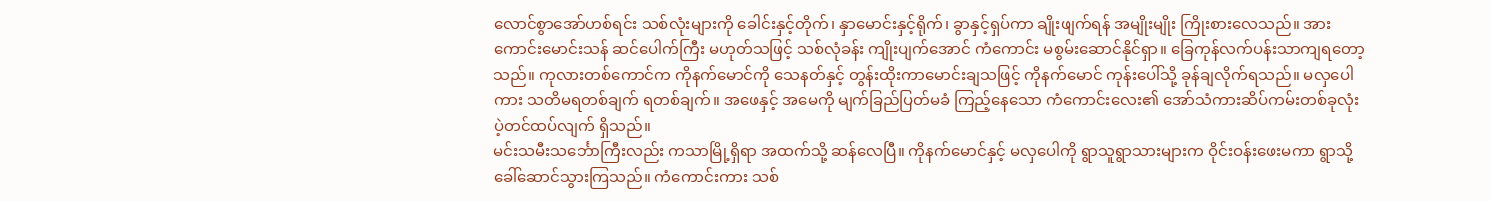လောင်စွာအော်ဟစ်ရင်း သစ်လုံးများကို ခေါင်းနှင့်တိုက်၊ နှာမောင်းနှင့်ရိုက်၊ ခွာနှင့်ရှပ်ကာ ချိုးဖျက်ရန် အမျိုးမျိုး ကြိုးစားလေသည်။ အားကောင်းမောင်းသန် ဆင်ပေါက်ကြီး မဟုတ်သဖြင့် သစ်လုံခန်း ကျိုးပျက်အောင် ကံကောင်း မစွမ်းဆောင်နိုင်ရှာ။ ခြေကုန်လက်ပန်းသာကျရတော့သည်။ ကုလားတစ်ကောင်က ကိုနက်မောင်ကို သေနတ်နှင့် တွန်းထိုးကာမောင်းချသဖြင့် ကိုနက်မောင် ကုန်းပေါ်သို့ ခုန်ချလိုက်ရသည်။ မလှပေါကား သတိမရတစ်ချက် ရတစ်ချက်။ အဖေနှင့် အမေကို မျက်ခြည်ပြတ်မခံ ကြည့်နေသော ကံကောင်းလေး၏ အော်သံကားဆိပ်ကမ်းတစ်ခုလုံး ပဲ့တင်ထပ်လျက် ရှိသည်။
မင်းသမီးသင်္ဘောကြီးလည်း ကသာမြို့ရှိရာ အထက်သို့ ဆန်လေပြီ။ ကိုနက်မောင်နှင့် မလှပေါကို ရွာသူရွာသားများက ဝိုင်းဝန်းဖေးမကာ ရွာသို့ ခေါ်ဆောင်သွားကြသည်။ ကံကောင်းကား သစ်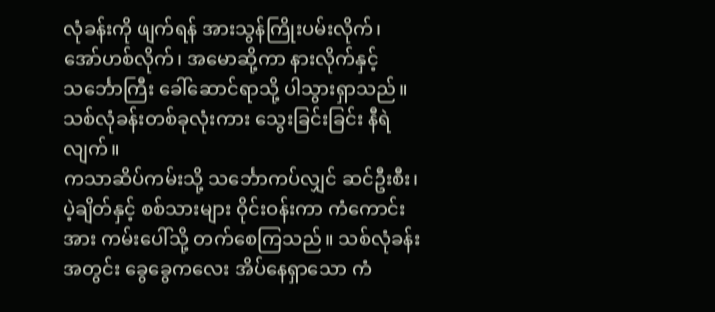လုံခန်းကို ဖျက်ရန် အားသွန်ကြိုးပမ်းလိုက်၊ အော်ဟစ်လိုက်၊ အမောဆို့ကာ နားလိုက်နှင့် သင်္ဘောကြီး ခေါ်ဆောင်ရာသို့ ပါသွားရှာသည်။ သစ်လုံခန်းတစ်ခုလုံးကား သွေးခြင်းခြင်း နီရဲလျက်။
ကသာဆိပ်ကမ်းသို့ သင်္ဘောကပ်လျှင် ဆင်ဦးစီး၊ ပဲ့ချိတ်နှင့် စစ်သားများ ဝိုင်းဝန်းကာ ကံကောင်းအား ကမ်းပေါ်သို့ တက်စေကြသည်။ သစ်လုံခန်းအတွင်း ခွေခွေကလေး အိပ်နေရှာသော ကံ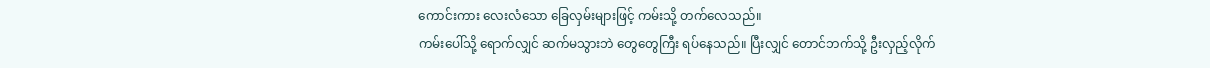ကောင်းကား လေးလံသော ခြေလှမ်းများဖြင့် ကမ်းသို့ တက်လေသည်။
ကမ်းပေါ်သို့ ရောက်လျှင် ဆက်မသွားဘဲ တွေတွေကြီး ရပ်နေသည်။ ပြီးလျှင် တောင်ဘက်သို့ ဦးလှည့်လိုက်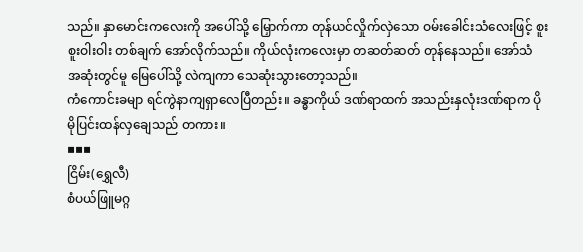သည်။ နှာမောင်းကလေးကို အပေါ်သို့ မြှောက်ကာ တုန်ယင်လှိုက်လှဲသော ဝမ်းခေါင်းသံလေးဖြင့် စူးစူးဝါးဝါး တစ်ချက် အော်လိုက်သည်။ ကိုယ်လုံးကလေးမှာ တဆတ်ဆတ် တုန်နေသည်။ အော်သံ အဆုံးတွင်မူ မြေပေါ်သို့ လဲကျကာ သေဆုံးသွားတော့သည်။
ကံကောင်းခမျာ ရင်ကွဲနာကျရှာလေပြီတည်း။ ခန္ဓာကိုယ် ဒဏ်ရာထက် အသည်းနှလုံးဒဏ်ရာက ပိုမိုပြင်းထန်လှချေသည် တကား။
▪▪▪
ငြိမ်း(ရွှေလီ)
စံပယ်ဖြူမဂ္ဂ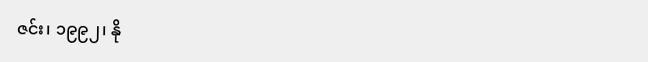ဇင်း၊ ၁၉၉၂၊ နို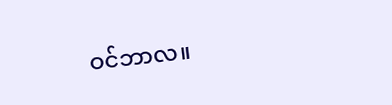ဝင်ဘာလ။